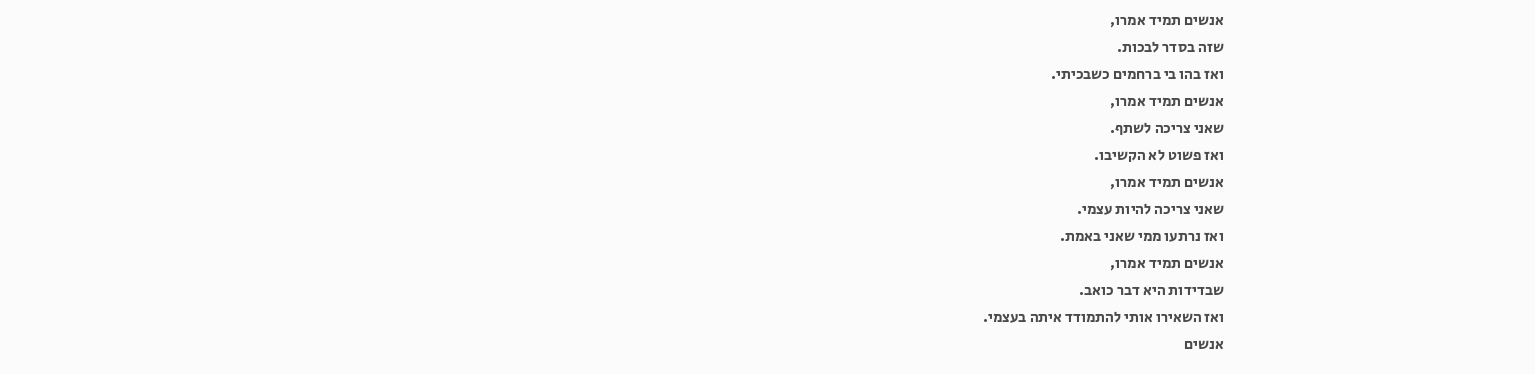אנשים תמיד אמרו,
שזה בסדר לבכות.
ואז בהו בי ברחמים כשבכיתי.
אנשים תמיד אמרו,
שאני צריכה לשתף.
ואז פשוט לא הקשיבו.
אנשים תמיד אמרו,
שאני צריכה להיות עצמי.
ואז נרתעו ממי שאני באמת.
אנשים תמיד אמרו,
שבדידות היא דבר כואב.
ואז השאירו אותי להתמודד איתה בעצמי.
אנשים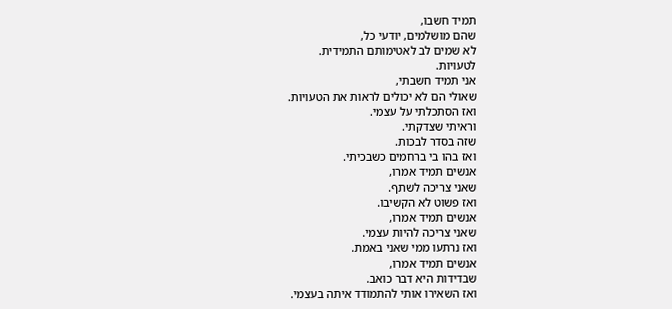תמיד חשבו,
שהם מושלמים, יודעי כל,
לא שמים לב לאטימותם התמידית.
לטעויות.
אני תמיד חשבתי,
שאולי הם לא יכולים לראות את הטעויות.
ואז הסתכלתי על עצמי.
וראיתי שצדקתי.
שזה בסדר לבכות.
ואז בהו בי ברחמים כשבכיתי.
אנשים תמיד אמרו,
שאני צריכה לשתף.
ואז פשוט לא הקשיבו.
אנשים תמיד אמרו,
שאני צריכה להיות עצמי.
ואז נרתעו ממי שאני באמת.
אנשים תמיד אמרו,
שבדידות היא דבר כואב.
ואז השאירו אותי להתמודד איתה בעצמי.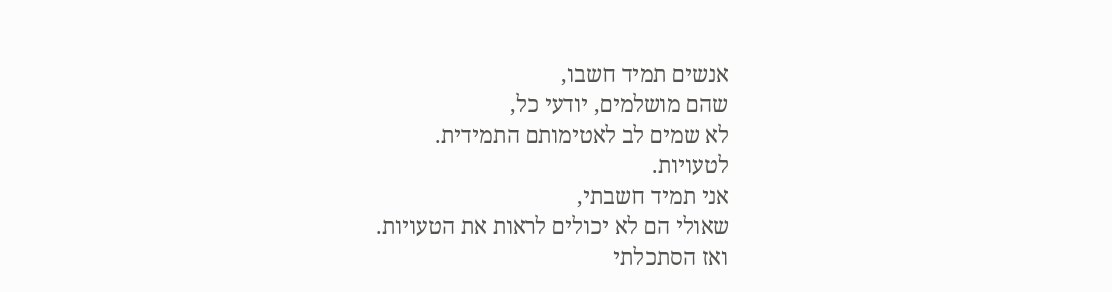אנשים תמיד חשבו,
שהם מושלמים, יודעי כל,
לא שמים לב לאטימותם התמידית.
לטעויות.
אני תמיד חשבתי,
שאולי הם לא יכולים לראות את הטעויות.
ואז הסתכלתי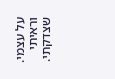על עצמי.
וראיתי שצדקתי.